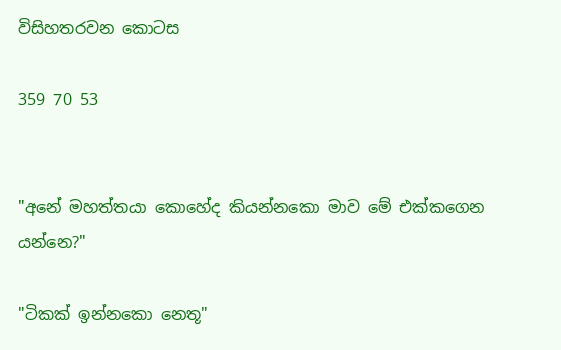විසිහතරවන කොටස

359 70 53


"අනේ මහත්තයා කොහේද කියන්නකො මාව මේ එක්කගෙන යන්නෙ?"

"ටිකක් ඉන්නකො නෙතූ"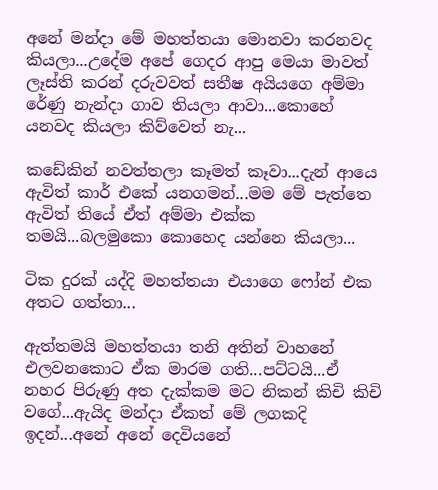අනේ මන්දා මේ මහත්තයා මොනවා කරනවද කියලා...උදේම අපේ ගෙදර ආපු මෙයා මාවත් ලෑස්ති කරන් දරුවවත් සතීෂ අයියගෙ අම්මා රේණු නැන්දා ගාව තියලා ආවා...කොහේ යනවද කියලා කිව්වෙත් නැ...

කඩේකින් නවත්තලා කෑමත් කෑවා...දැන් ආයෙ ඇවිත් කාර් එකේ යනගමන්...මම මේ පැත්තෙ ඇවිත් තියේ ඒත් අම්මා එක්ක තමයි...බලමුකො කොහෙද යන්නෙ කියලා...

ටික දුරක් යද්දි මහත්තයා එයාගෙ ෆෝන් එක අතට ගත්තා...

ඇත්තමයි මහත්තයා තනි අතින් වාහනේ එලවනකොට ඒක මාරම ගති...පට්ටයි...ඒ නහර පිරුණු අත දැක්කම මට නිකන් කිචි කිචි වගේ...ඇයිද මන්දා ඒකත් මේ ලගකදි ඉදන්...අනේ අනේ දෙවියනේ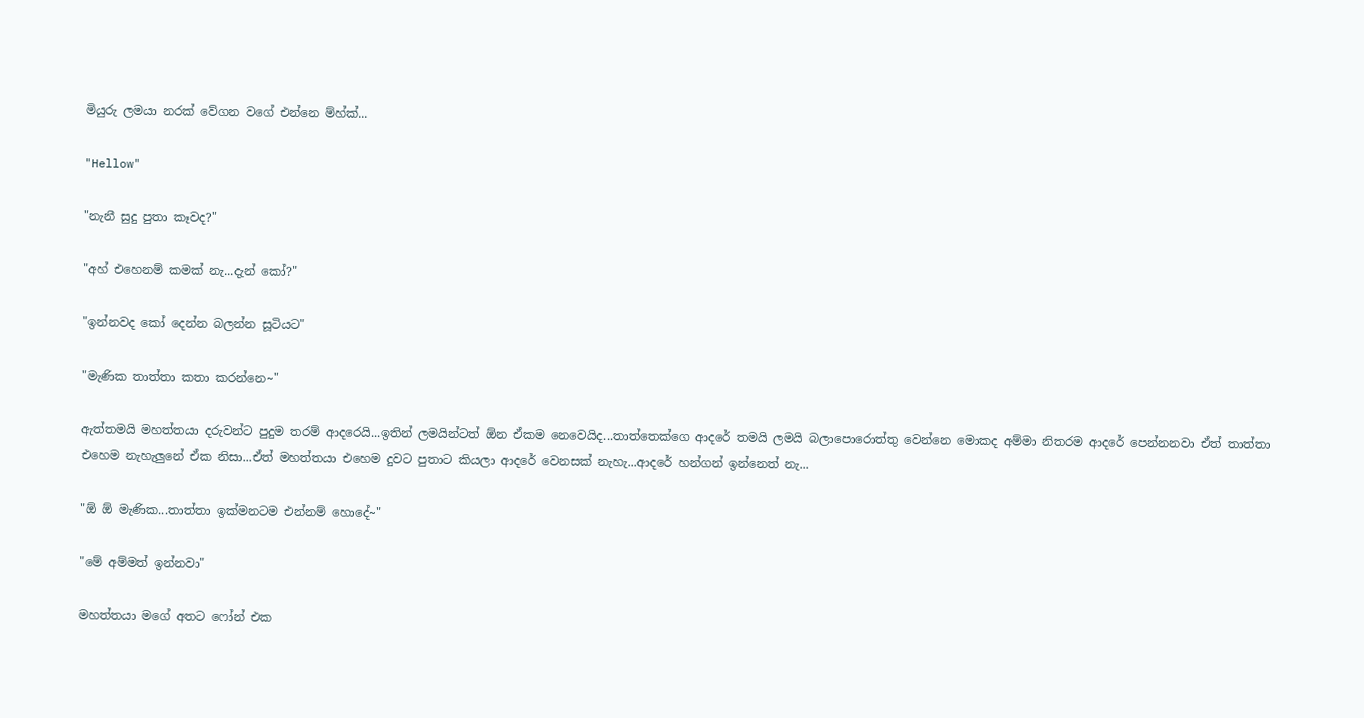මියුරු ලමයා නරක් වේගන වගේ එන්නෙ ම්හ්ක්...

"Hellow"

"නැනී සුදු පුතා කෑවද?"

"අහ් එහෙනම් කමක් නැ...දැන් කෝ?"

"ඉන්නවද කෝ දෙන්න බලන්න සූටියට"

"මැණික තාත්තා කතා කරන්නෙ~"

ඇත්තමයි මහත්තයා දරුවන්ට පුදුම තරම් ආදරෙයි...ඉතින් ලමයින්ටත් ඕන ඒකම නෙවෙයිද...තාත්තෙක්ගෙ ආදරේ තමයි ලමයි බලාපොරොත්තු වෙන්නෙ මොකද අම්මා නිතරම ආදරේ පෙන්නනවා ඒත් තාත්තා එහෙම නැහැලුනේ ඒක නිසා...ඒත් මහත්තයා එහෙම දුවට පුතාට කියලා ආදරේ වෙනසක් නැහැ...ආදරේ හන්ගන් ඉන්නෙත් නැ...

"ඕ ඕ මැණික...තාත්තා ඉක්මනටම එන්නම් හොදේ~"

"මේ අම්මත් ඉන්නවා"

මහත්තයා මගේ අතට ෆෝන් එක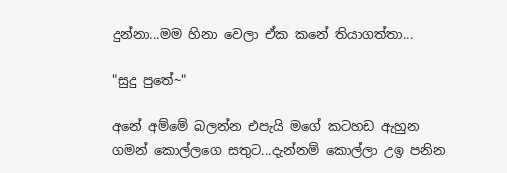දුන්නා...මම හිනා වෙලා ඒක කනේ තියාගත්තා...

"සුදු පුතේ~"

අනේ අම්මේ බලන්න එපැයි මගේ කටහඩ ඇහුන ගමන් කොල්ලගෙ සතුට...දැන්නම් කොල්ලා උඉ පනින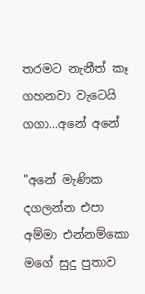තරමට නැනීත් කෑ ගහනවා වැටෙයි ගගා...අනේ අනේ

"අනේ මැණික දගලන්න එපා අම්මා එන්නම්කො මගේ සුදු පුතාව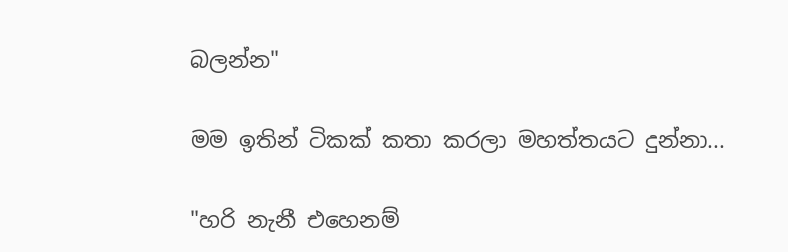බලන්න"

මම ඉතින් ටිකක් කතා කරලා මහත්තයට දුන්නා...

"හරි නැනී එහෙනම්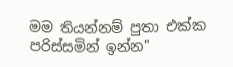මම තියන්නම් පුතා එක්ක පරිස්සමින් ඉන්න"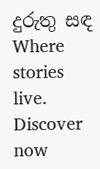දුරුතු සඳ Where stories live. Discover now